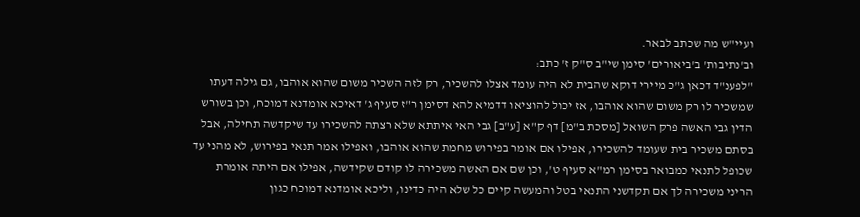ועיי"ש מה שכתב לבאר.
וב'נתיבות' ב'ביאורים' סימן שי"ב ס"ק ז' כתב:
"לפענ"ד דכאן ג"כ מיירי דוקא שהבית לא היה עומד אצלו להשכיר, רק לזה השכיר משום שהוא אוהבו, גם גילה דעתו שמשכיר לו רק משום שהוא אוהבו, אז יכול להוציאו דדמיא להא דסימן ר"ז סעיף ג' דאיכא אומדנא דמוכח, וכן בשורש הדין גבי האשה פרק השואל [מסכת ב"מ] דף ק"א [ע"ב] גבי האי איתתא שלא רצתה להשכירו עד שיקדשה תחילה, אבל בסתם משכיר בית שעומד להשכירו, אפילו אם אומר בפירוש מחמת שהוא אוהבו, ואפילו אמר תנאי בפירוש, לא מהני עד שכופל לתנאי כמבואר בסימן רמ"א סעיף ט', וכן שם אם האשה משכירה לו קודם שקידשה, אפילו אם היתה אומרת הריני משכירה לך אם תקדשני התנאי בטל והמעשה קיים כל שלא היה כדינו, וליכא אומדנא דמוכח כגון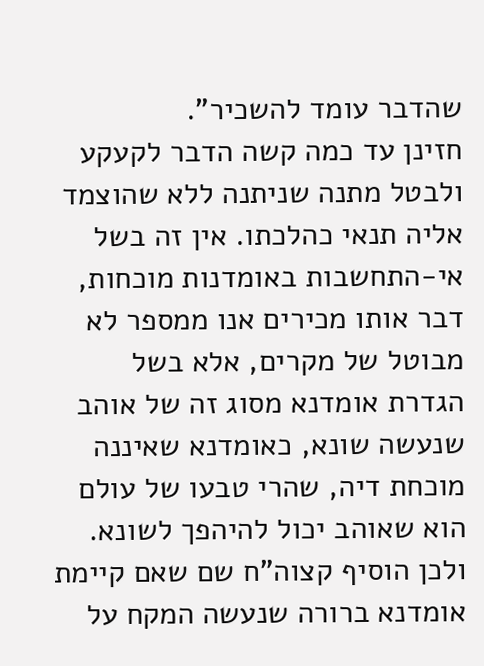שהדבר עומד להשכיר".
חזינן עד כמה קשה הדבר לקעקע ולבטל מתנה שניתנה ללא שהוצמד אליה תנאי כהלכתו. אין זה בשל אי-התחשבות באומדנות מוכחות, דבר אותו מכירים אנו ממספר לא מבוטל של מקרים, אלא בשל הגדרת אומדנא מסוג זה של אוהב שנעשה שונא, כאומדנא שאיננה מוכחת דיה, שהרי טבעו של עולם הוא שאוהב יכול להיהפך לשונא. ולכן הוסיף קצוה"ח שם שאם קיימת אומדנא ברורה שנעשה המקח על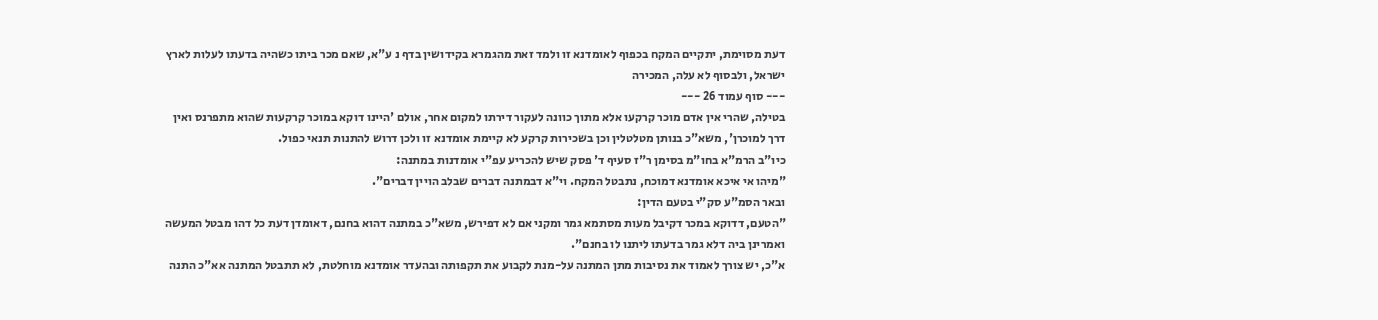דעת מסוימת, יתקיים המקח בכפוף לאומדנא זו ולמד זאת מהגמרא בקידושין בדף נ ע"א, שאם מכר ביתו כשהיה בדעתו לעלות לארץ ישראל, ולבסוף לא עלה, המכירה
--- סוף עמוד 26 ---
בטילה, שהרי אין אדם מוכר קרקעו אלא מתוך כוונה לעקור דירתו למקום אחר, אולם 'היינו דוקא במוכר קרקעות שהוא מתפרנס ואין דרך למוכרן', משא"כ בנותן מטלטלין וכן בשכירות קרקע לא קיימת אומדנא זו ולכן דרוש להתנות תנאי כפול.
כיו"ב הרמ"א בחו"מ בסימן ר"ז סעיף ד' פסק שיש להכריע עפ"י אומדנות במתנה:
"מיהו אי איכא אומדנא דמוכח, נתבטל המקח. וי"א דבמתנה דברים שבלב הויין דברים".
ובאר הסמ"ע סק"י בטעם הדין:
"הטעם, דדוקא במכר דקיבל מעות מסתמא גמר ומקני אם לא דפירש, משא"כ במתנה דהוא בחנם, דאומדן דעת כל דהו מבטל המעשה ואמרינן ביה דלא גמר בדעתו ליתנו לו בחנם".
א"כ, יש צורך לאמוד את נסיבות מתן המתנה על-מנת לקבוע את תקפותה ובהעדר אומדנא מוחלטת, לא תתבטל המתנה אא"כ התנה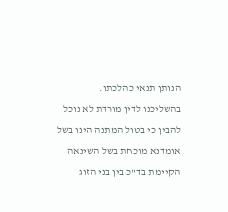הנותן תנאי כהלכתו.
בהשליכנו לדין מורדת לא נוכל להבין כי בטול המתנה הינו בשל אומדנא מוכחת בשל השינאה הקיימת בד"כ בין בני הזוג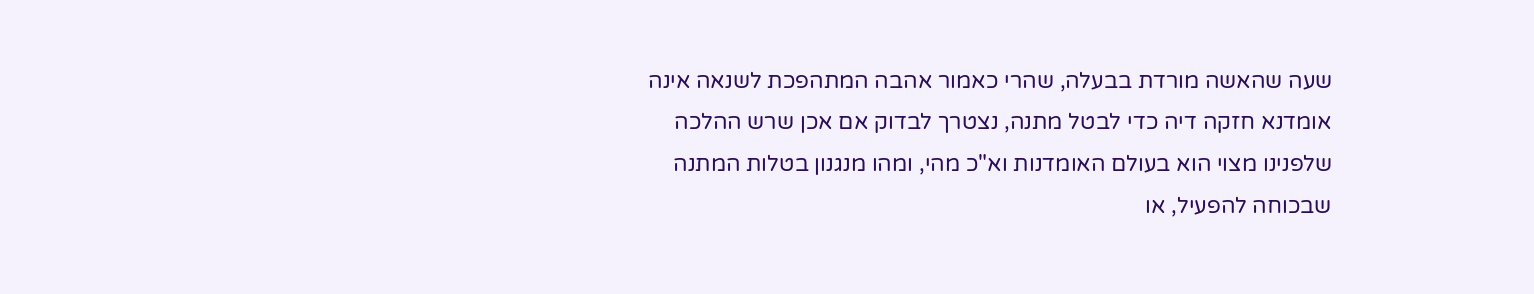שעה שהאשה מורדת בבעלה, שהרי כאמור אהבה המתהפכת לשנאה אינה אומדנא חזקה דיה כדי לבטל מתנה, נצטרך לבדוק אם אכן שרש ההלכה שלפנינו מצוי הוא בעולם האומדנות וא"כ מהי, ומהו מנגנון בטלות המתנה שבכוחה להפעיל, או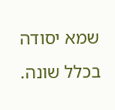שמא יסודה בכלל שונה.